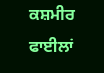ਕਸ਼ਮੀਰ ਫਾਈਲਾਂ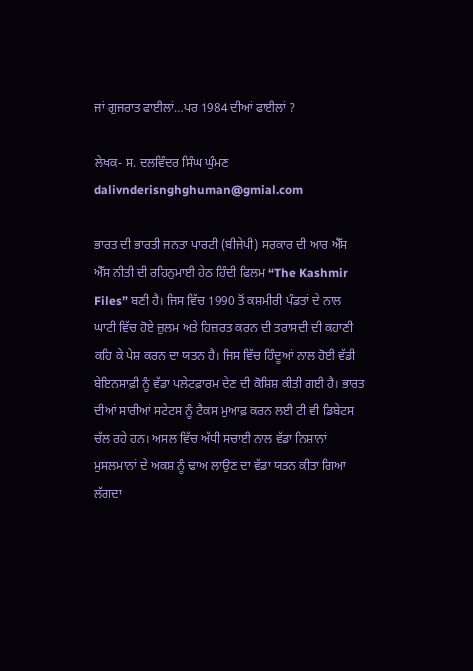ਜਾਂ ਗੁਜਰਾਤ ਫਾਈਲਾਂ…ਪਰ 1984 ਦੀਆਂ ਫਾਈਲਾਂ ?

ਲੇਖਕ- ਸ. ਦਲਵਿੰਦਰ ਸਿੰਘ ਘੁੰਮਣ dalivnderisnghghuman@gmial.com

ਭਾਰਤ ਦੀ ਭਾਰਤੀ ਜਨਤਾ ਪਾਰਟੀ (ਬੀਜੇਪੀ) ਸਰਕਾਰ ਦੀ ਆਰ ਐੱਸ ਐੱਸ ਨੀਤੀ ਦੀ ਰਹਿਨੁਮਾਈ ਹੇਠ ਹਿੰਦੀ ਫਿਲਮ “The Kashmir Files” ਬਣੀ ਹੈ। ਜਿਸ ਵਿੱਚ 1990 ਤੋਂ ਕਸ਼ਮੀਰੀ ਪੰਡਤਾਂ ਦੇ ਨਾਲ ਘਾਟੀ ਵਿੱਚ ਹੋਏ ਜ਼ੁਲਮ ਅਤੇ ਹਿਜ਼ਰਤ ਕਰਨ ਦੀ ਤਰਾਸਦੀ ਦੀ ਕਹਾਣੀ ਕਹਿ ਕੇ ਪੇਸ਼ ਕਰਨ ਦਾ ਯਤਨ ਹੈ। ਜਿਸ ਵਿੱਚ ਹਿੰਦੂਆਂ ਨਾਲ ਹੋਈ ਵੱਡੀ ਬੇਇਨਸਾਫ਼ੀ ਨੂੰ ਵੱਡਾ ਪਲੇਟਫ਼ਾਰਮ ਦੇਣ ਦੀ ਕੋਸ਼ਿਸ਼ ਕੀਤੀ ਗਈ ਹੈ। ਭਾਰਤ ਦੀਆਂ ਸਾਰੀਆਂ ਸਟੇਟਸ ਨੂੰ ਟੈਕਸ ਮੁਆਫ਼ ਕਰਨ ਲਈ ਟੀ ਵੀ ਡਿਬੇਟਸ ਚੱਲ ਰਹੇ ਹਨ। ਅਸਲ ਵਿੱਚ ਅੱਧੀ ਸਚਾਈ ਨਾਲ ਵੱਡਾ ਨਿਸ਼ਾਨਾਂ ਮੁਸਲਮਾਨਾਂ ਦੇ ਅਕਸ਼ ਨੂੰ ਢਾਅ ਲਾਉਣ ਦਾ ਵੱਡਾ ਯਤਨ ਕੀਤਾ ਗਿਆ ਲੱਗਦਾ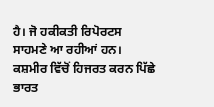ਹੈ। ਜੋ ਹਕੀਕਤੀ ਰਿਪੋਰਟਸ ਸਾਹਮਣੇ ਆ ਰਹੀਆਂ ਹਨ। ਕਸ਼ਮੀਰ ਵਿੱਚੋਂ ਹਿਜਰਤ ਕਰਨ ਪਿੱਛੇ ਭਾਰਤ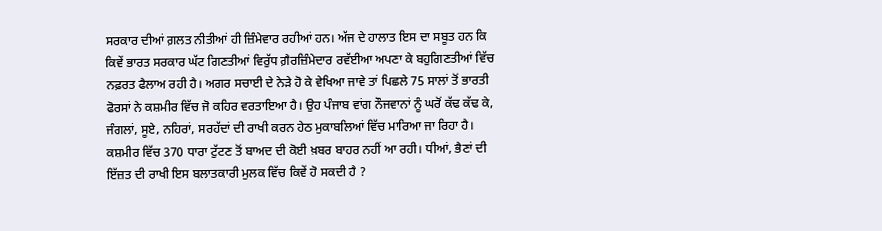ਸਰਕਾਰ ਦੀਆਂ ਗ਼ਲਤ ਨੀਤੀਆਂ ਹੀ ਜ਼ਿੰਮੇਵਾਰ ਰਹੀਆਂ ਹਨ। ਅੱਜ ਦੇ ਹਾਲਾਤ ਇਸ ਦਾ ਸਬੂਤ ਹਨ ਕਿ ਕਿਵੇਂ ਭਾਰਤ ਸਰਕਾਰ ਘੱਟ ਗਿਣਤੀਆਂ ਵਿਰੁੱਧ ਗ਼ੈਰਜ਼ਿੰਮੇਦਾਰ ਰਵੱਈਆ ਅਪਣਾ ਕੇ ਬਹੁਗਿਣਤੀਆਂ ਵਿੱਚ ਨਫ਼ਰਤ ਫੈਲਾਅ ਰਹੀ ਹੈ। ਅਗਰ ਸਚਾਈ ਦੇ ਨੇੜੇ ਹੋ ਕੇ ਵੇਖਿਆ ਜਾਵੇ ਤਾਂ ਪਿਛਲੇ 75 ਸਾਲਾਂ ਤੋਂ ਭਾਰਤੀ ਫੋਰਸਾਂ ਨੇ ਕਸ਼ਮੀਰ ਵਿੱਚ ਜੋ ਕਹਿਰ ਵਰਤਾਇਆ ਹੈ। ਉਹ ਪੰਜਾਬ ਵਾਂਗ ਨੌਜਵਾਨਾਂ ਨੂੰ ਘਰੋਂ ਕੱਢ ਕੱਢ ਕੇ, ਜੰਗਲਾਂ, ਸੂਏ, ਨਹਿਰਾਂ, ਸਰਹੱਦਾਂ ਦੀ ਰਾਖੀ ਕਰਨ ਹੇਠ ਮੁਕਾਬਲਿਆਂ ਵਿੱਚ ਮਾਰਿਆ ਜਾ ਰਿਹਾ ਹੈ। ਕਸ਼ਮੀਰ ਵਿੱਚ 370 ਧਾਰਾ ਟੁੱਟਣ ਤੋਂ ਬਾਅਦ ਦੀ ਕੋਈ ਖ਼ਬਰ ਬਾਹਰ ਨਹੀਂ ਆ ਰਹੀ। ਧੀਆਂ, ਭੈਣਾਂ ਦੀ ਇੱਜ਼ਤ ਦੀ ਰਾਖੀ ਇਸ ਬਲਾਤਕਾਰੀ ਮੁਲਕ ਵਿੱਚ ਕਿਵੇਂ ਹੋ ਸਕਦੀ ਹੈ ?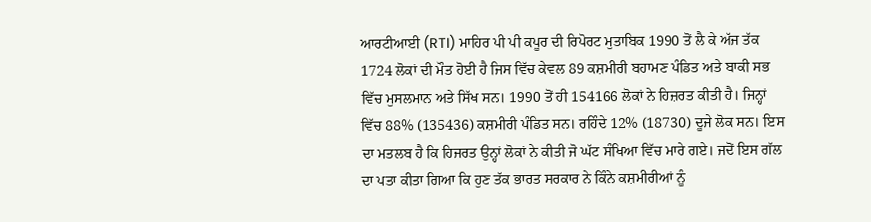ਆਰਟੀਆਈ (RTI) ਮਾਹਿਰ ਪੀ ਪੀ ਕਪੂਰ ਦੀ ਰਿਪੋਰਟ ਮੁਤਾਬਿਕ 1990 ਤੋਂ ਲੈ ਕੇ ਅੱਜ ਤੱਕ 1724 ਲੋਕਾਂ ਦੀ ਮੌਤ ਹੋਈ ਹੈ ਜਿਸ ਵਿੱਚ ਕੇਵਲ 89 ਕਸ਼ਮੀਰੀ ਬਹਾਮਣ ਪੰਡਿਤ ਅਤੇ ਬਾਕੀ ਸਭ ਵਿੱਚ ਮੁਸਲਮਾਨ ਅਤੇ ਸਿੱਖ ਸਨ। 1990 ਤੋਂ ਹੀ 154166 ਲੋਕਾਂ ਨੇ ਹਿਜ਼ਰਤ ਕੀਤੀ ਹੈ। ਜਿਨ੍ਹਾਂ ਵਿੱਚ 88% (135436) ਕਸ਼ਮੀਰੀ ਪੰਡਿਤ ਸਨ। ਰਹਿੰਦੇ 12% (18730) ਦੂਜੇ ਲੋਕ ਸਨ। ਇਸ ਦਾ ਮਤਲਬ ਹੈ ਕਿ ਹਿਜਰਤ ਉਨ੍ਹਾਂ ਲੋਕਾਂ ਨੇ ਕੀਤੀ ਜੋ ਘੱਟ ਸੰਖਿਆ ਵਿੱਚ ਮਾਰੇ ਗਏ। ਜਦੋਂ ਇਸ ਗੱਲ ਦਾ ਪਤਾ ਕੀਤਾ ਗਿਆ ਕਿ ਹੁਣ ਤੱਕ ਭਾਰਤ ਸਰਕਾਰ ਨੇ ਕਿੰਨੇ ਕਸ਼ਮੀਰੀਆਂ ਨੂੰ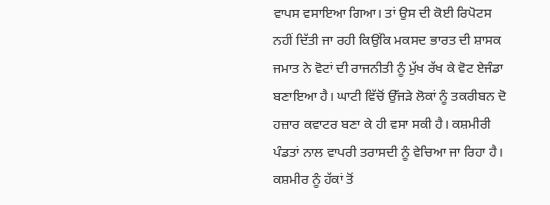ਵਾਪਸ ਵਸਾਇਆ ਗਿਆ। ਤਾਂ ਉਸ ਦੀ ਕੋਈ ਰਿਪੋਟਸ ਨਹੀਂ ਦਿੱਤੀ ਜਾ ਰਹੀ ਕਿਉਂਕਿ ਮਕਸਦ ਭਾਰਤ ਦੀ ਸ਼ਾਸਕ ਜਮਾਤ ਨੇ ਵੋਟਾਂ ਦੀ ਰਾਜਨੀਤੀ ਨੂੰ ਮੁੱਖ ਰੱਖ ਕੇ ਵੋਟ ਏਜੰਡਾ ਬਣਾਇਆ ਹੈ। ਘਾਟੀ ਵਿੱਚੋਂ ਉੱਜੜੇ ਲੋਕਾਂ ਨੂੰ ਤਕਰੀਬਨ ਦੋ ਹਜ਼ਾਰ ਕਵਾਟਰ ਬਣਾ ਕੇ ਹੀ ਵਸਾ ਸਕੀ ਹੈ। ਕਸ਼ਮੀਰੀ ਪੰਡਤਾਂ ਨਾਲ ਵਾਪਰੀ ਤਰਾਸਦੀ ਨੂੰ ਵੇਚਿਆ ਜਾ ਰਿਹਾ ਹੈ। ਕਸ਼ਮੀਰ ਨੂੰ ਹੱਕਾਂ ਤੋਂ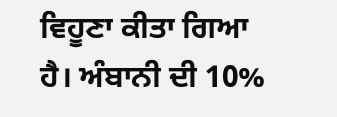ਵਿਹੂਣਾ ਕੀਤਾ ਗਿਆ ਹੈ। ਅੰਬਾਨੀ ਦੀ 10%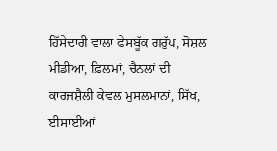ਹਿੱਸੇਦਾਰੀ ਵਾਲਾ ਫੇਸਬੂੱਕ ਗਰੁੱਪ, ਸੋਸ਼ਲ ਮੀਡੀਆ, ਫ਼ਿਲਮਾਂ, ਚੈਨਲਾਂ ਦੀ ਕਾਰਜਸ਼ੈਲੀ ਕੇਵਲ ਮੁਸਲਮਾਨਾਂ, ਸਿੱਖ, ਈਸਾਈਆਂ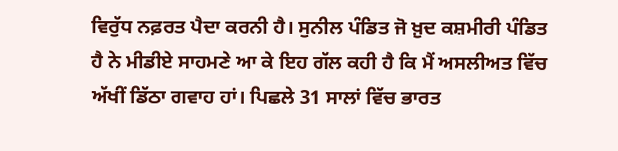ਵਿਰੁੱਧ ਨਫ਼ਰਤ ਪੈਦਾ ਕਰਨੀ ਹੈ। ਸੁਨੀਲ ਪੰਡਿਤ ਜੋ ਖ਼ੁਦ ਕਸ਼ਮੀਰੀ ਪੰਡਿਤ ਹੈ ਨੇ ਮੀਡੀਏ ਸਾਹਮਣੇ ਆ ਕੇ ਇਹ ਗੱਲ ਕਹੀ ਹੈ ਕਿ ਮੈਂ ਅਸਲੀਅਤ ਵਿੱਚ ਅੱਖੀਂ ਡਿੱਠਾ ਗਵਾਹ ਹਾਂ। ਪਿਛਲੇ 31 ਸਾਲਾਂ ਵਿੱਚ ਭਾਰਤ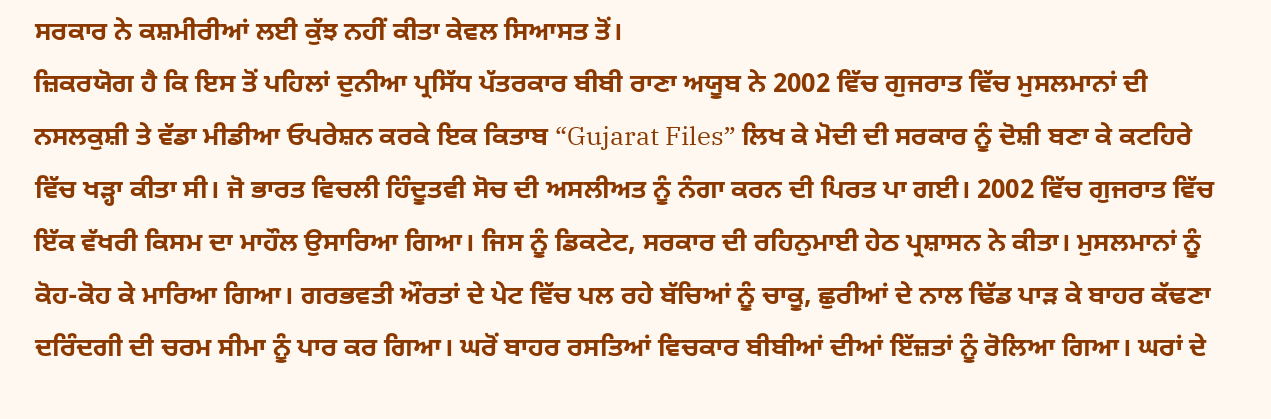ਸਰਕਾਰ ਨੇ ਕਸ਼ਮੀਰੀਆਂ ਲਈ ਕੁੱਝ ਨਹੀਂ ਕੀਤਾ ਕੇਵਲ ਸਿਆਸਤ ਤੋਂ।
ਜ਼ਿਕਰਯੋਗ ਹੈ ਕਿ ਇਸ ਤੋਂ ਪਹਿਲਾਂ ਦੁਨੀਆ ਪ੍ਰਸਿੱਧ ਪੱਤਰਕਾਰ ਬੀਬੀ ਰਾਣਾ ਅਯੂਬ ਨੇ 2002 ਵਿੱਚ ਗੁਜਰਾਤ ਵਿੱਚ ਮੁਸਲਮਾਨਾਂ ਦੀ ਨਸਲਕੁਸ਼ੀ ਤੇ ਵੱਡਾ ਮੀਡੀਆ ਓਪਰੇਸ਼ਨ ਕਰਕੇ ਇਕ ਕਿਤਾਬ “Gujarat Files” ਲਿਖ ਕੇ ਮੋਦੀ ਦੀ ਸਰਕਾਰ ਨੂੰ ਦੋਸ਼ੀ ਬਣਾ ਕੇ ਕਟਹਿਰੇ ਵਿੱਚ ਖੜ੍ਹਾ ਕੀਤਾ ਸੀ। ਜੋ ਭਾਰਤ ਵਿਚਲੀ ਹਿੰਦੂਤਵੀ ਸੋਚ ਦੀ ਅਸਲੀਅਤ ਨੂੰ ਨੰਗਾ ਕਰਨ ਦੀ ਪਿਰਤ ਪਾ ਗਈ। 2002 ਵਿੱਚ ਗੁਜਰਾਤ ਵਿੱਚ ਇੱਕ ਵੱਖਰੀ ਕਿਸਮ ਦਾ ਮਾਹੌਲ ਉਸਾਰਿਆ ਗਿਆ। ਜਿਸ ਨੂੰ ਡਿਕਟੇਟ, ਸਰਕਾਰ ਦੀ ਰਹਿਨੁਮਾਈ ਹੇਠ ਪ੍ਰਸ਼ਾਸਨ ਨੇ ਕੀਤਾ। ਮੁਸਲਮਾਨਾਂ ਨੂੰ ਕੋਹ-ਕੋਹ ਕੇ ਮਾਰਿਆ ਗਿਆ। ਗਰਭਵਤੀ ਔਰਤਾਂ ਦੇ ਪੇਟ ਵਿੱਚ ਪਲ ਰਹੇ ਬੱਚਿਆਂ ਨੂੰ ਚਾਕੂ, ਛੁਰੀਆਂ ਦੇ ਨਾਲ ਢਿੱਡ ਪਾੜ ਕੇ ਬਾਹਰ ਕੱਢਣਾ ਦਰਿੰਦਗੀ ਦੀ ਚਰਮ ਸੀਮਾ ਨੂੰ ਪਾਰ ਕਰ ਗਿਆ। ਘਰੋਂ ਬਾਹਰ ਰਸਤਿਆਂ ਵਿਚਕਾਰ ਬੀਬੀਆਂ ਦੀਆਂ ਇੱਜ਼ਤਾਂ ਨੂੰ ਰੋਲਿਆ ਗਿਆ। ਘਰਾਂ ਦੇ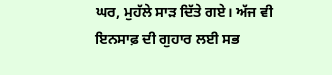ਘਰ, ਮੁਹੱਲੇ ਸਾੜ ਦਿੱਤੇ ਗਏ। ਅੱਜ ਵੀ ਇਨਸਾਫ਼ ਦੀ ਗੁਹਾਰ ਲਈ ਸਭ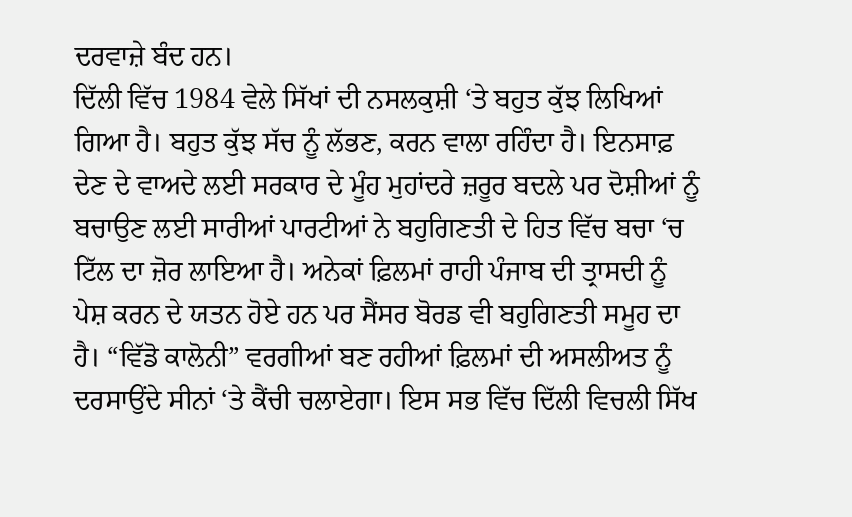ਦਰਵਾਜ਼ੇ ਬੰਦ ਹਨ।
ਦਿੱਲੀ ਵਿੱਚ 1984 ਵੇਲੇ ਸਿੱਖਾਂ ਦੀ ਨਸਲਕੁਸ਼ੀ ‘ਤੇ ਬਹੁਤ ਕੁੱਝ ਲਿਖਿਆਂ ਗਿਆ ਹੈ। ਬਹੁਤ ਕੁੱਝ ਸੱਚ ਨੂੰ ਲੱਭਣ, ਕਰਨ ਵਾਲਾ ਰਹਿੰਦਾ ਹੈ। ਇਨਸਾਫ਼ ਦੇਣ ਦੇ ਵਾਅਦੇ ਲਈ ਸਰਕਾਰ ਦੇ ਮੂੰਹ ਮੁਹਾਂਦਰੇ ਜ਼ਰੂਰ ਬਦਲੇ ਪਰ ਦੋਸ਼ੀਆਂ ਨੂੰ ਬਚਾਉਣ ਲਈ ਸਾਰੀਆਂ ਪਾਰਟੀਆਂ ਨੇ ਬਹੁਗਿਣਤੀ ਦੇ ਹਿਤ ਵਿੱਚ ਬਚਾ ‘ਚ ਟਿੱਲ ਦਾ ਜ਼ੋਰ ਲਾਇਆ ਹੈ। ਅਨੇਕਾਂ ਫ਼ਿਲਮਾਂ ਰਾਹੀ ਪੰਜਾਬ ਦੀ ਤ੍ਰਾਸਦੀ ਨੂੰ ਪੇਸ਼ ਕਰਨ ਦੇ ਯਤਨ ਹੋਏ ਹਨ ਪਰ ਸੈਂਸਰ ਬੋਰਡ ਵੀ ਬਹੁਗਿਣਤੀ ਸਮੂਹ ਦਾ ਹੈ। “ਵਿੱਡੋ ਕਾਲੋਨੀ” ਵਰਗੀਆਂ ਬਣ ਰਹੀਆਂ ਫ਼ਿਲਮਾਂ ਦੀ ਅਸਲੀਅਤ ਨੂੰ ਦਰਸਾਉਂਦੇ ਸੀਨਾਂ ‘ਤੇ ਕੈਂਚੀ ਚਲਾਏਗਾ। ਇਸ ਸਭ ਵਿੱਚ ਦਿੱਲੀ ਵਿਚਲੀ ਸਿੱਖ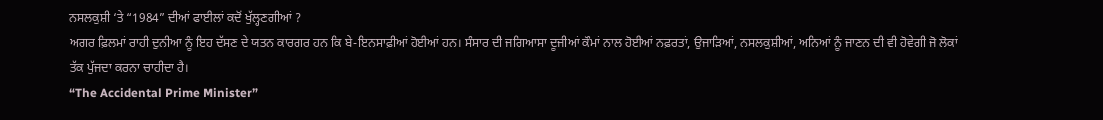ਨਸਲਕੁਸ਼ੀ ‘ਤੇ “1984” ਦੀਆਂ ਫਾਈਲਾਂ ਕਦੋਂ ਖੁੱਲ੍ਹਣਗੀਆਂ ?
ਅਗਰ ਫ਼ਿਲਮਾਂ ਰਾਹੀ ਦੁਨੀਆ ਨੂੰ ਇਹ ਦੱਸਣ ਦੇ ਯਤਨ ਕਾਰਗਰ ਹਨ ਕਿ ਬੇ-ਇਨਸਾਫ਼ੀਆਂ ਹੋਈਆਂ ਹਨ। ਸੰਸਾਰ ਦੀ ਜਗਿਆਸਾ ਦੂਜੀਆਂ ਕੌਮਾਂ ਨਾਲ ਹੋਈਆਂ ਨਫ਼ਰਤਾਂ, ਉਜਾੜਿਆਂ, ਨਸਲਕੁਸ਼ੀਆਂ, ਅਨਿਆਂ ਨੂੰ ਜਾਣਨ ਦੀ ਵੀ ਹੋਵੇਗੀ ਜੋ ਲੋਕਾਂ ਤੱਕ ਪੁੱਜਦਾ ਕਰਨਾ ਚਾਹੀਦਾ ਹੈ।
“The Accidental Prime Minister”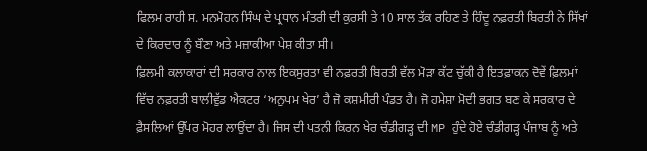ਫਿਲਮ ਰਾਹੀ ਸ. ਮਨਮੋਹਨ ਸਿੰਘ ਦੇ ਪ੍ਰਧਾਨ ਮੰਤਰੀ ਦੀ ਕੁਰਸੀ ਤੇ 10 ਸਾਲ ਤੱਕ ਰਹਿਣ ਤੇ ਹਿੰਦੂ ਨਫ਼ਰਤੀ ਬਿਰਤੀ ਨੇ ਸਿੱਖਾਂ ਦੇ ਕਿਰਦਾਰ ਨੂੰ ਬੌਣਾ ਅਤੇ ਮਜ਼ਾਕੀਆ ਪੇਸ਼ ਕੀਤਾ ਸੀ।
ਫ਼ਿਲਮੀ ਕਲਾਕਾਰਾਂ ਦੀ ਸਰਕਾਰ ਨਾਲ ਇਕਸੁਰਤਾ ਵੀ ਨਫ਼ਰਤੀ ਬਿਰਤੀ ਵੱਲ ਮੋੜਾ ਕੱਟ ਚੁੱਕੀ ਹੈ ਇਤਫ਼ਾਕਨ ਦੋਵੇਂ ਫ਼ਿਲਮਾਂ ਵਿੱਚ ਨਫ਼ਰਤੀ ਬਾਲੀਵੁੱਡ ਐਕਟਰ ‘ਅਨੁਪਮ ਖੇਰ’ ਹੈ ਜੋ ਕਸ਼ਮੀਰੀ ਪੰਡਤ ਹੈ। ਜੋ ਹਮੇਸ਼ਾ ਮੋਦੀ ਭਗਤ ਬਣ ਕੇ ਸਰਕਾਰ ਦੇ ਫ਼ੈਸਲਿਆਂ ਉੱਪਰ ਮੋਹਰ ਲਾਉਂਦਾ ਹੈ। ਜਿਸ ਦੀ ਪਤਨੀ ਕਿਰਨ ਖੇਰ ਚੰਡੀਗੜ੍ਹ ਦੀ MP ਹੁੰਦੇ ਹੋਏ ਚੰਡੀਗੜ੍ਹ ਪੰਜਾਬ ਨੂੰ ਅਤੇ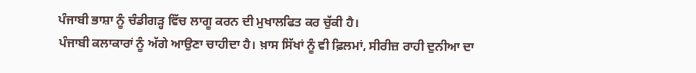ਪੰਜਾਬੀ ਭਾਸ਼ਾ ਨੂੰ ਚੰਡੀਗੜ੍ਹ ਵਿੱਚ ਲਾਗੂ ਕਰਨ ਦੀ ਮੁਖਾਲਫਿਤ ਕਰ ਚੁੱਕੀ ਹੈ।
ਪੰਜਾਬੀ ਕਲਾਕਾਰਾਂ ਨੂੰ ਅੱਗੇ ਆਉਣਾ ਚਾਹੀਦਾ ਹੈ। ਖ਼ਾਸ ਸਿੱਖਾਂ ਨੂੰ ਵੀ ਫ਼ਿਲਮਾਂ, ਸੀਰੀਜ਼ ਰਾਹੀ ਦੁਨੀਆ ਦਾ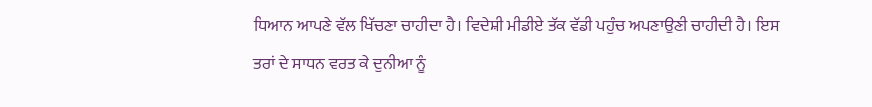ਧਿਆਨ ਆਪਣੇ ਵੱਲ ਖਿੱਚਣਾ ਚਾਹੀਦਾ ਹੈ। ਵਿਦੇਸ਼ੀ ਮੀਡੀਏ ਤੱਕ ਵੱਡੀ ਪਹੁੰਚ ਅਪਣਾਉਣੀ ਚਾਹੀਦੀ ਹੈ। ਇਸ ਤਰਾਂ ਦੇ ਸਾਧਨ ਵਰਤ ਕੇ ਦੁਨੀਆ ਨੂੰ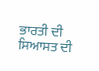ਭਾਰਤੀ ਦੀ ਸਿਆਸਤ ਦੀ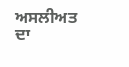ਅਸਲੀਅਤ ਦਾ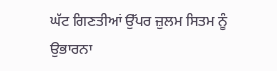ਘੱਟ ਗਿਣਤੀਆਂ ਉੱਪਰ ਜ਼ੁਲਮ ਸਿਤਮ ਨੂੰ ਉਭਾਰਨਾ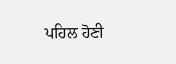ਪਹਿਲ ਹੋਣੀ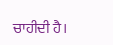ਚਾਹੀਦੀ ਹੈ।